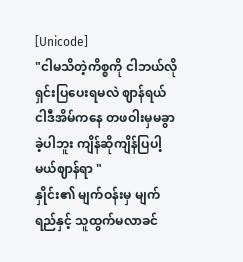[Unicode]
"ငါမသိတဲ့ကိစ္စကို ငါဘယ်လိုရှင်းပြပေးရမလဲ ဈာန်ရယ် ငါဒီအိမ်ကနေ တဖဝါးမှမခွာခဲ့ပါဘူး ကျိန်ဆိုကျိန်ပြပါ့မယ်ဈာန်ရာ "
နှိုင်း၏ မျက်ဝန်းမှ မျက်ရည်နှင့် သူထွက်မလာခင်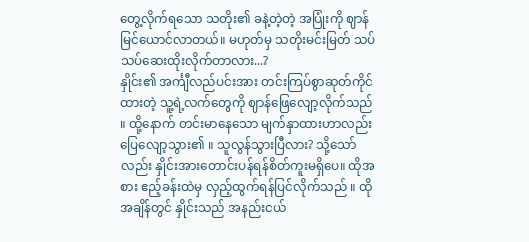တွေ့လိုက်ရသော သတိုး၏ ခနဲ့တဲ့တဲ့ အပြုံးကို ဈာန်မြင်ယောင်လာတယ်။ မဟုတ်မှ သတိုးမင်းမြတ် သပ်သပ်ဆေးထိုးလိုက်တာလား...?
နှိုင်း၏ အင်္ကျီလည်ပင်းအား တင်းကြပ်စွာဆုတ်ကိုင်ထားတဲ့ သူ့ရဲ့လက်တွေကို ဈာန်ဖြေလျော့လိုက်သည် ။ ထို့နောက် တင်းမာနေသော မျက်နှာထားဟာလည်း ပြေလျော့သွား၏ ။ သူလွန်သွားပြီလား? သို့သော်လည်း နှိုင်းအားတောင်းပန်ရန်စိတ်ကူးမရှိပေ။ ထိုအစား ဧည့်ခန်းထဲမှ လှည့်ထွက်ရန်ပြင်လိုက်သည် ။ ထိုအချိန်တွင် နှိုင်းသည် အနည်းငယ်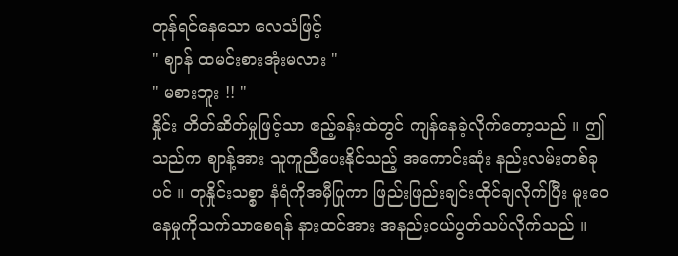တုန်ရင်နေသော လေသံဖြင့်
" ဈာန် ထမင်းစားအုံးမလား "
" မစားဘူး !! "
နှိုင်း တိတ်ဆိတ်မှုဖြင့်သာ ဧည့်ခန်းထဲတွင် ကျန်နေခဲ့လိုက်တော့သည် ။ ဤသည်က ဈာန့်အား သူကူညီပေးနိုင်သည့် အကောင်းဆုံး နည်းလမ်းတစ်ခုပင် ။ တုနှိုင်းသစ္စာ နံရံကိုအမှီပြုကာ ဖြည်းဖြည်းချင်းထိုင်ချလိုက်ပြီး မူးဝေနေမှုကိုသက်သာစေရန် နားထင်အား အနည်းငယ်ပွတ်သပ်လိုက်သည် ။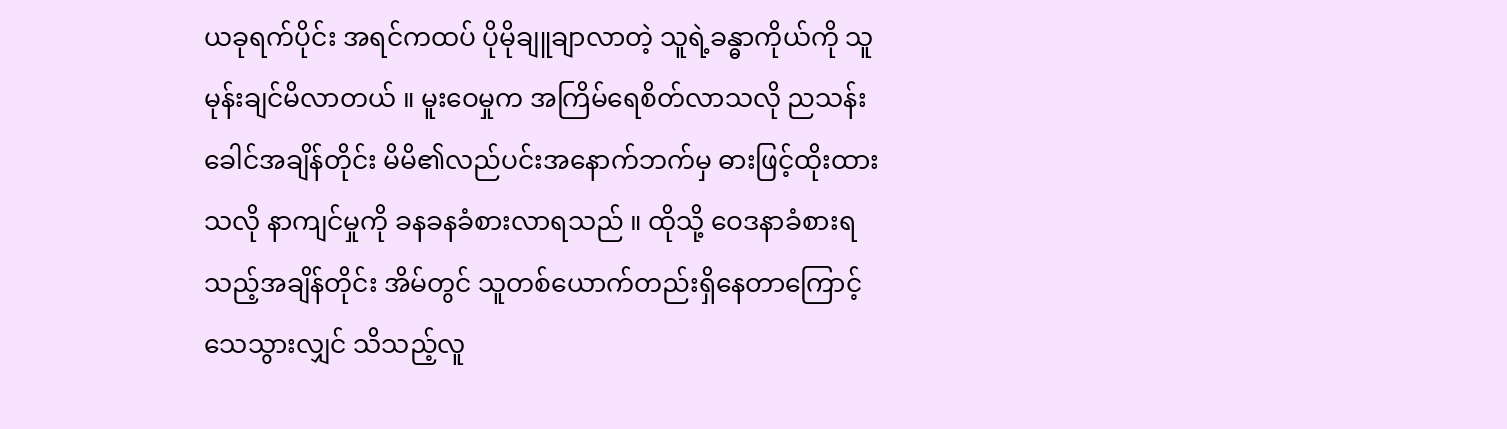ယခုရက်ပိုင်း အရင်ကထပ် ပိုမိုချူချာလာတဲ့ သူရဲ့ခန္ဓာကိုယ်ကို သူမုန်းချင်မိလာတယ် ။ မူးဝေမှုက အကြိမ်ရေစိတ်လာသလို ညသန်းခေါင်အချိန်တိုင်း မိမိ၏လည်ပင်းအနောက်ဘက်မှ ဓားဖြင့်ထိုးထားသလို နာကျင်မှုကို ခနခနခံစားလာရသည် ။ ထိုသို့ ဝေဒနာခံစားရသည့်အချိန်တိုင်း အိမ်တွင် သူတစ်ယောက်တည်းရှိနေတာကြောင့် သေသွားလျှင် သိသည့်လူ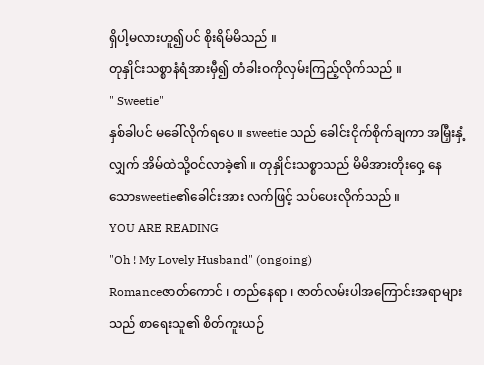ရှိပါ့မလားဟူ၍ပင် စိုးရိမ်မိသည် ။
တုနှိုင်းသစ္စာနံရံအားမှီ၍ တံခါးဝကိုလှမ်းကြည့်လိုက်သည် ။
" Sweetie"
နှစ်ခါပင် မခေါ်လိုက်ရပေ ။ sweetie သည် ခေါင်းငိုက်စိုက်ချကာ အမြှီးနှံ့လျှက် အိမ်ထဲသို့ဝင်လာခဲ့၏ ။ တုနှိုင်းသစ္စာသည် မိမိအားတိုးဝှေ့ နေသောsweetie၏ခေါင်းအား လက်ဖြင့် သပ်ပေးလိုက်သည် ။
YOU ARE READING
"Oh ! My Lovely Husband" (ongoing)
Romanceဇာတ်ကောင် ၊ တည်နေရာ ၊ ဇာတ်လမ်းပါအကြောင်းအရာများသည် စာရေးသူ၏ စိတ်ကူးယဉ်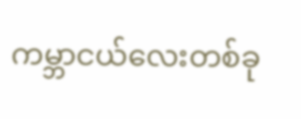ကမ္ဘာငယ်လေးတစ်ခု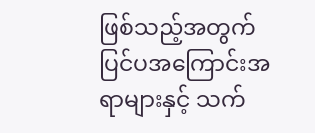ဖြစ်သည့်အတွက် ပြင်ပအကြောင်းအရာများနှင့် သက်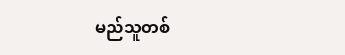မည်သူတစ်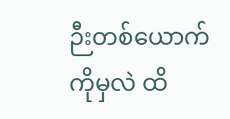ဉီးတစ်ယောက်ကိုမှလဲ ထိ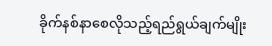ခိုက်နစ်နာစေလိုသည့်ရည်ရွယ်ချက်မျိုး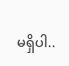မရှိပါ..